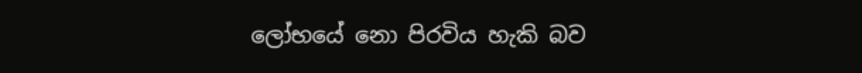ලෝභයේ නො පිරවිය හැකි බව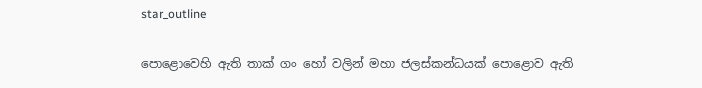star_outline

පොළොවෙහි ඇති තාක් ගං හෝ වලින් මහා ජලස්කන්ධයක් පොළොව ඇති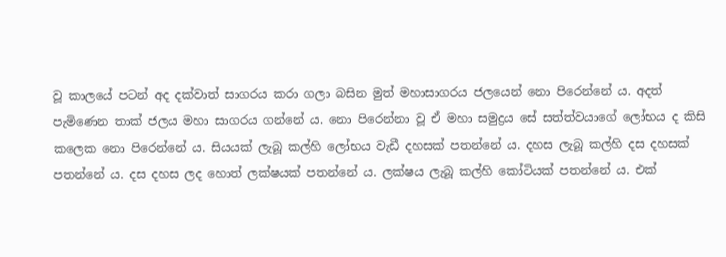වූ කාලයේ පටන් අද දක්වාත් සාගරය කරා ගලා බසින මුත් මහාසාගරය ජලයෙන් නො පිරෙන්නේ ය. අදත් පැමිණෙන තාක් ජලය මහා සාගරය ගන්නේ ය. නො පිරෙන්නා වූ ඒ මහා සමුද්‍ර‍ය සේ සත්ත්වයාගේ ලෝභය ද කිසි කලෙක නො පිරෙන්නේ ය. සියයක් ලැබූ කල්හි ලෝභය වැඩී දහසක් පතන්නේ ය. දහස ලැබූ කල්හි දස දහසක් පතන්නේ ය. දස දහස ලද හොත් ලක්ෂයක් පතන්නේ ය. ලක්ෂය ලැබූ කල්හි කෝටියක් පතන්නේ ය. එක්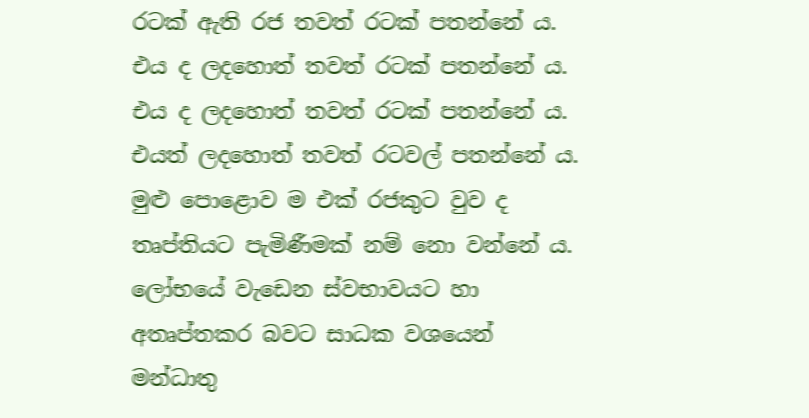රටක් ඇති රජ තවත් රටක් පතන්නේ ය. එය ද ලදහොත් තවත් රටක් පතන්නේ ය. එය ද ලදහොත් තවත් රටක් පතන්නේ ය. එයත් ලදහොත් තවත් රටවල් පතන්නේ ය. මුළු පොළොව ම එක් රජකුට වුව ද තෘප්තියට පැමිණීමක් නම් නො වන්නේ ය. ලෝභයේ වැඩෙන ස්වභාවයට හා අතෘප්තකර බවට සාධක වශයෙන් මන්ධාතු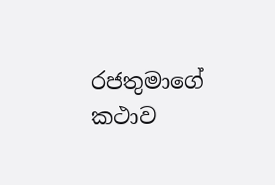රජතුමාගේ කථාව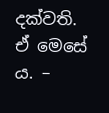දක්වති. ඒ මෙසේ ය. –